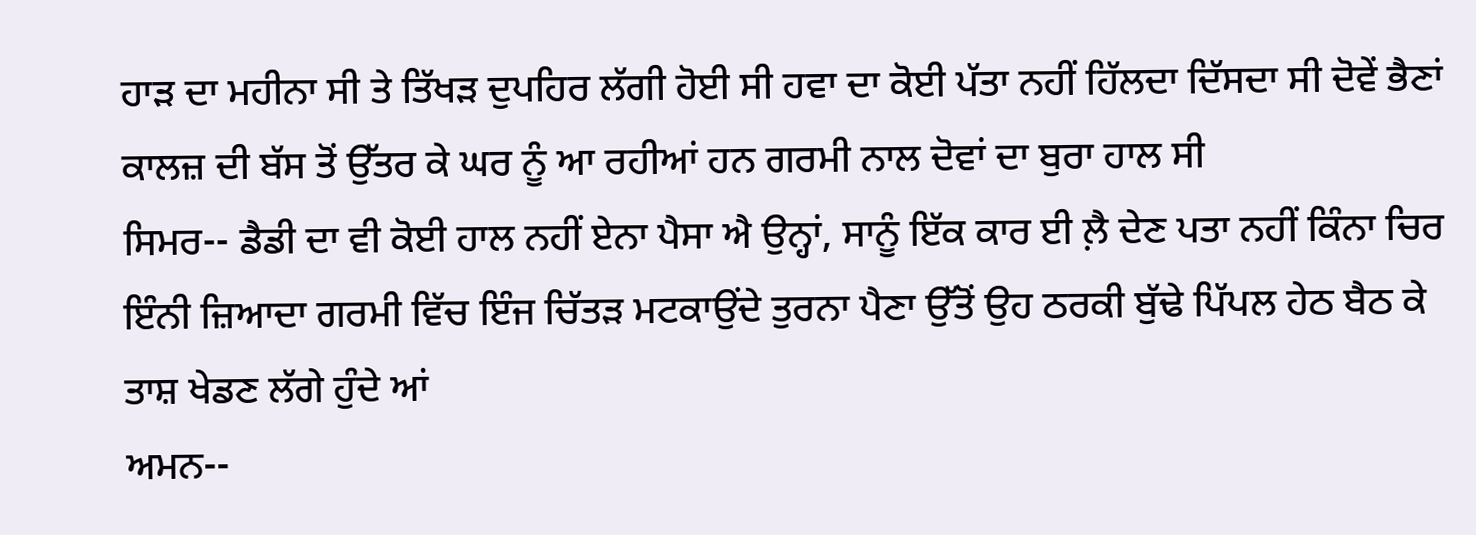ਹਾੜ ਦਾ ਮਹੀਨਾ ਸੀ ਤੇ ਤਿੱਖੜ ਦੁਪਹਿਰ ਲੱਗੀ ਹੋਈ ਸੀ ਹਵਾ ਦਾ ਕੋਈ ਪੱਤਾ ਨਹੀਂ ਹਿੱਲਦਾ ਦਿੱਸਦਾ ਸੀ ਦੋਵੇਂ ਭੈਣਾਂ ਕਾਲਜ਼ ਦੀ ਬੱਸ ਤੋਂ ਉੱਤਰ ਕੇ ਘਰ ਨੂੰ ਆ ਰਹੀਆਂ ਹਨ ਗਰਮੀ ਨਾਲ ਦੋਵਾਂ ਦਾ ਬੁਰਾ ਹਾਲ ਸੀ
ਸਿਮਰ-- ਡੈਡੀ ਦਾ ਵੀ ਕੋਈ ਹਾਲ ਨਹੀਂ ਏਨਾ ਪੈਸਾ ਐ ਉਨ੍ਹਾਂ, ਸਾਨੂੰ ਇੱਕ ਕਾਰ ਈ ਲ਼ੈ ਦੇਣ ਪਤਾ ਨਹੀਂ ਕਿੰਨਾ ਚਿਰ ਇੰਨੀ ਜ਼ਿਆਦਾ ਗਰਮੀ ਵਿੱਚ ਇੰਜ ਚਿੱਤੜ ਮਟਕਾਉਂਦੇ ਤੁਰਨਾ ਪੈਣਾ ਉੱਤੋਂ ਉਹ ਠਰਕੀ ਬੁੱਢੇ ਪਿੱਪਲ ਹੇਠ ਬੈਠ ਕੇ ਤਾਸ਼ ਖੇਡਣ ਲੱਗੇ ਹੁੰਦੇ ਆਂ
ਅਮਨ--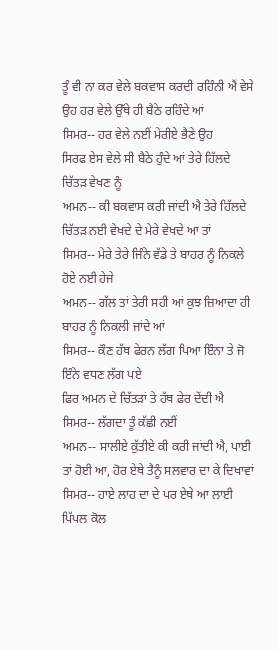ਤੂੰ ਵੀ ਨਾ ਕਰ ਵੇਲੇ ਬਕਵਾਸ ਕਰਦੀ ਰਹਿੰਨੀ ਐਂ ਵੇਸੇ ਉਹ ਹਰ ਵੇਲੇ ਉੱਥੇ ਹੀ ਬੈਠੇ ਰਹਿੰਦੇ ਆਂ
ਸਿਮਰ-- ਹਰ ਵੇਲੇ ਨਈਂ ਮੇਰੀਏ ਭੈਣੇ ਉਹ
ਸਿਰਫ ਏਸ ਵੇਲੇ ਸੀ ਬੈਠੇ ਹੁੰਦੇ ਆਂ ਤੇਰੇ ਹਿੱਲਦੇ ਚਿੱਤੜ ਵੇਖਣ ਨੂੰ
ਅਮਨ-- ਕੀ ਬਕਵਾਸ ਕਰੀ ਜਾਂਦੀ ਐ ਤੇਰੇ ਹਿੱਲਦੇ ਚਿੱਤੜ ਨਈ ਵੇਖਦੇ ਦੇ ਮੇਰੇ ਵੇਖਦੇ ਆ ਤਾਂ
ਸਿਮਰ-- ਮੇਰੇ ਤੇਰੇ ਜਿੰਨੇ ਵੱਡੇ ਤੇ ਬਾਹਰ ਨੂੰ ਨਿਕਲੇ ਹੋਏ ਨਈ ਹੇਜੇ
ਅਮਨ-- ਗੱਲ ਤਾਂ ਤੇਰੀ ਸਹੀ ਆਂ ਕੁਝ ਜ਼ਿਆਦਾ ਹੀ ਬਾਹਰ ਨੂੰ ਨਿਕਲੀ ਜਾਂਦੇ ਆਂ
ਸਿਮਰ-- ਕੌਣ ਹੱਥ ਫੇਰਨ ਲੱਗ ਪਿਆ ਇੰਨਾ ਤੇ ਜੋ ਇੰਨੇ ਵਧਣ ਲੱਗ ਪਏ
ਫਿਰ ਅਮਨ ਦੇ ਚਿੱਤੜਾਂ ਤੇ ਹੱਥ ਫੇਰ ਦੇਂਦੀ ਐ
ਸਿਮਰ-- ਲੱਗਦਾ ਤੂੰ ਕੱਛੀ ਨਈਂ
ਅਮਨ-- ਸਾਲੀਏ ਕੁੱਤੀਏ ਕੀ ਕਰੀ ਜਾਂਦੀ ਐ, ਪਾਈ ਤਾਂ ਹੋਈ ਆ, ਹੋਰ ਏਥੇ ਤੈਨੂੰ ਸਲਵਾਰ ਦਾ ਕੇ ਦਿਖਾਵਾਂ
ਸਿਮਰ-- ਹਾਏ ਲਾਹ ਦਾ ਦੇ ਪਰ ਏਥੇ ਆ ਲਾਈ ਪਿੱਪਲ ਕੋਲ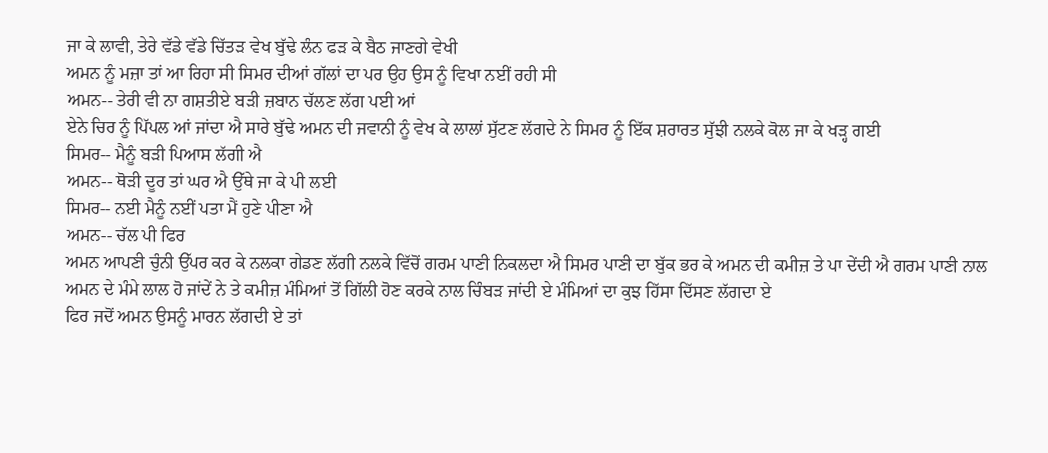ਜਾ ਕੇ ਲਾਵੀ, ਤੇਰੇ ਵੱਡੇ ਵੱਡੇ ਚਿੱਤੜ ਵੇਖ ਬੁੱਢੇ ਲੰਨ ਫੜ ਕੇ ਬੈਠ ਜਾਣਗੇ ਵੇਖੀ
ਅਮਨ ਨੂੰ ਮਜ਼ਾ ਤਾਂ ਆ ਰਿਹਾ ਸੀ ਸਿਮਰ ਦੀਆਂ ਗੱਲਾਂ ਦਾ ਪਰ ਉਹ ਉਸ ਨੂੰ ਵਿਖਾ ਨਈਂ ਰਹੀ ਸੀ
ਅਮਨ-- ਤੇਰੀ ਵੀ ਨਾ ਗਸ਼ਤੀਏ ਬੜੀ ਜ਼ਬਾਨ ਚੱਲਣ ਲੱਗ ਪਈ ਆਂ
ਏਨੇ ਚਿਰ ਨੂੰ ਪਿੱਪਲ ਆਂ ਜਾਂਦਾ ਐ ਸਾਰੇ ਬੁੱਢੇ ਅਮਨ ਦੀ ਜਵਾਨੀ ਨੂੰ ਵੇਖ ਕੇ ਲਾਲਾਂ ਸੁੱਟਣ ਲੱਗਦੇ ਨੇ ਸਿਮਰ ਨੂੰ ਇੱਕ ਸ਼ਰਾਰਤ ਸੁੱਝੀ ਨਲਕੇ ਕੋਲ ਜਾ ਕੇ ਖੜ੍ਹ ਗਈ
ਸਿਮਰ-- ਮੈਨੂੰ ਬੜੀ ਪਿਆਸ ਲੱਗੀ ਐ
ਅਮਨ-- ਥੋੜੀ ਦੂਰ ਤਾਂ ਘਰ ਐ ਉੱਥੇ ਜਾ ਕੇ ਪੀ ਲਈ
ਸਿਮਰ-- ਨਈ ਮੈਨੂੰ ਨਈਂ ਪਤਾ ਮੈਂ ਹੁਣੇ ਪੀਣਾ ਐ
ਅਮਨ-- ਚੱਲ ਪੀ ਫਿਰ
ਅਮਨ ਆਪਣੀ ਚੁੰਨੀ ਉੱਪਰ ਕਰ ਕੇ ਨਲਕਾ ਗੇਡਣ ਲੱਗੀ ਨਲਕੇ ਵਿੱਚੋਂ ਗਰਮ ਪਾਣੀ ਨਿਕਲਦਾ ਐ ਸਿਮਰ ਪਾਣੀ ਦਾ ਬੁੱਕ ਭਰ ਕੇ ਅਮਨ ਦੀ ਕਮੀਜ਼ ਤੇ ਪਾ ਦੇਂਦੀ ਐ ਗਰਮ ਪਾਣੀ ਨਾਲ ਅਮਨ ਦੇ ਮੰਮੇ ਲਾਲ ਹੋ ਜਾਂਦੇਂ ਨੇ ਤੇ ਕਮੀਜ਼ ਮੰਮਿਆਂ ਤੋਂ ਗਿੱਲੀ ਹੋਣ ਕਰਕੇ ਨਾਲ ਚਿੰਬੜ ਜਾਂਦੀ ਏ ਮੰਮਿਆਂ ਦਾ ਕੁਝ ਹਿੱਸਾ ਦਿੱਸਣ ਲੱਗਦਾ ਏ
ਫਿਰ ਜਦੋਂ ਅਮਨ ਉਸਨੂੰ ਮਾਰਨ ਲੱਗਦੀ ਏ ਤਾਂ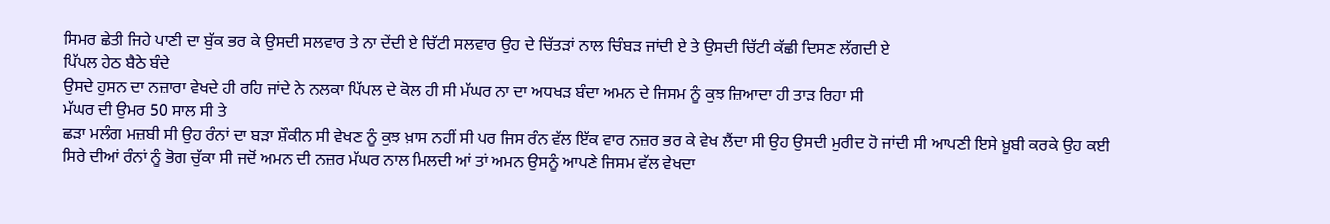ਸਿਮਰ ਛੇਤੀ ਜਿਹੇ ਪਾਣੀ ਦਾ ਬੁੱਕ ਭਰ ਕੇ ਉਸਦੀ ਸਲਵਾਰ ਤੇ ਨਾ ਦੇਂਦੀ ਏ ਚਿੱਟੀ ਸਲਵਾਰ ਉਹ ਦੇ ਚਿੱਤੜਾਂ ਨਾਲ ਚਿੰਬੜ ਜਾਂਦੀ ਏ ਤੇ ਉਸਦੀ ਚਿੱਟੀ ਕੱਛੀ ਦਿਸਣ ਲੱਗਦੀ ਏ
ਪਿੱਪਲ ਹੇਠ ਬੈਠੇ ਬੰਦੇ
ਉਸਦੇ ਹੁਸਨ ਦਾ ਨਜ਼ਾਰਾ ਵੇਖਦੇ ਹੀ ਰਹਿ ਜਾਂਦੇ ਨੇ ਨਲਕਾ ਪਿੱਪਲ ਦੇ ਕੋਲ ਹੀ ਸੀ ਮੱਘਰ ਨਾ ਦਾ ਅਧਖੜ ਬੰਦਾ ਅਮਨ ਦੇ ਜਿਸਮ ਨੂੰ ਕੁਝ ਜ਼ਿਆਦਾ ਹੀ ਤਾੜ ਰਿਹਾ ਸੀ
ਮੱਘਰ ਦੀ ਉਮਰ 50 ਸਾਲ ਸੀ ਤੇ
ਛੜਾ ਮਲੰਗ ਮਜ਼ਬੀ ਸੀ ਉਹ ਰੰਨਾਂ ਦਾ ਬੜਾ ਸ਼ੌਕੀਨ ਸੀ ਵੇਖਣ ਨੂੰ ਕੁਝ ਖ਼ਾਸ ਨਹੀਂ ਸੀ ਪਰ ਜਿਸ ਰੰਨ ਵੱਲ ਇੱਕ ਵਾਰ ਨਜ਼ਰ ਭਰ ਕੇ ਵੇਖ ਲੈਂਦਾ ਸੀ ਉਹ ਉਸਦੀ ਮੁਰੀਦ ਹੋ ਜਾਂਦੀ ਸੀ ਆਪਣੀ ਇਸੇ ਖ਼ੂਬੀ ਕਰਕੇ ਉਹ ਕਈ ਸਿਰੇ ਦੀਆਂ ਰੰਨਾਂ ਨੂੰ ਭੋਗ ਚੁੱਕਾ ਸੀ ਜਦੋਂ ਅਮਨ ਦੀ ਨਜ਼ਰ ਮੱਘਰ ਨਾਲ ਮਿਲਦੀ ਆਂ ਤਾਂ ਅਮਨ ਉਸਨੂੰ ਆਪਣੇ ਜਿਸਮ ਵੱਲ ਵੇਖਦਾ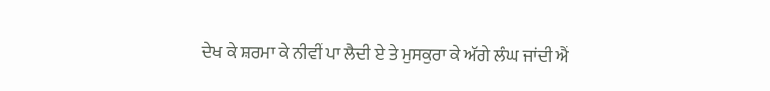ਦੇਖ ਕੇ ਸ਼ਰਮਾ ਕੇ ਨੀਵੀਂ ਪਾ ਲੈਦੀ ਏ ਤੇ ਮੁਸਕੁਰਾ ਕੇ ਅੱਗੇ ਲੰਘ ਜਾਂਦੀ ਐਂ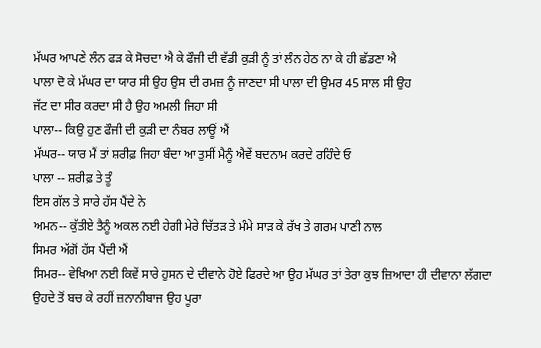ਮੱਘਰ ਆਪਣੇ ਲੰਨ ਫੜ ਕੇ ਸੋਚਦਾ ਐ ਕੇ ਫੌਜੀ ਦੀ ਵੱਡੀ ਕੁੜੀ ਨੂੰ ਤਾਂ ਲੰਨ ਹੇਠ ਨਾ ਕੇ ਹੀ ਛੱਡਣਾ ਐ
ਪਾਲਾ ਦੋ ਕੇ ਮੱਘਰ ਦਾ ਯਾਰ ਸੀ ਉਹ ਉਸ ਦੀ ਰਮਜ਼ ਨੂੰ ਜਾਣਦਾ ਸੀ ਪਾਲਾ ਦੀ ਉਮਰ 45 ਸਾਲ ਸੀ ਉਹ
ਜੱਟ ਦਾ ਸੀਰ ਕਰਦਾ ਸੀ ਹੈ ਉਹ ਅਮਲੀ ਜਿਹਾ ਸੀ
ਪਾਲਾ-- ਕਿਉ ਹੁਣ ਫੌਜੀ ਦੀ ਕੁੜੀ ਦਾ ਨੰਬਰ ਲਾਊਂ ਐਂ
ਮੱਘਰ-- ਯਾਰ ਮੈਂ ਤਾਂ ਸ਼ਰੀਫ਼ ਜਿਹਾ ਬੰਦਾ ਆ ਤੁਸੀਂ ਮੈਨੂੰ ਐਵੇਂ ਬਦਨਾਮ ਕਰਦੇ ਰਹਿੰਦੇ ਓ
ਪਾਲਾ -- ਸ਼ਰੀਫ਼ ਤੇ ਤੂੰ
ਇਸ ਗੱਲ ਤੇ ਸਾਰੇ ਹੱਸ ਪੈਂਦੇ ਨੇ
ਅਮਨ-- ਕੁੱਤੀਏ ਤੈਨੂੰ ਅਕਲ ਨਈ ਹੇਗੀ ਮੇਰੇ ਚਿੱਤੜ ਤੇ ਮੰਮੇ ਸਾੜ ਕੇ ਰੱਖ ਤੇ ਗਰਮ ਪਾਣੀ ਨਾਲ
ਸਿਮਰ ਅੱਗੋਂ ਹੱਸ ਪੈਂਦੀ ਐਂ
ਸਿਮਰ-- ਵੇਖਿਆ ਨਈ ਕਿਵੇਂ ਸਾਰੇ ਹੁਸਨ ਦੇ ਦੀਵਾਨੇ ਹੋਏ ਫਿਰਦੇ ਆ ਉਹ ਮੱਘਰ ਤਾਂ ਤੇਰਾ ਕੁਝ ਜ਼ਿਆਦਾ ਹੀ ਦੀਵਾਨਾ ਲੱਗਦਾ ਉਹਦੇ ਤੋਂ ਬਚ ਕੇ ਰਹੀਂ ਜ਼ਨਾਨੀਬਾਜ ਉਹ ਪੂਰਾ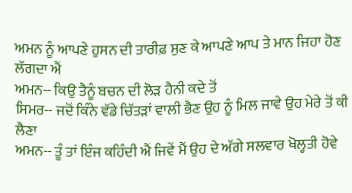ਅਮਨ ਨੂੰ ਆਪਣੇ ਹੁਸਨ ਦੀ ਤਾਰੀਫ਼ ਸੁਣ ਕੇ ਆਪਣੇ ਆਪ ਤੇ ਮਾਨ ਜਿਹਾ ਹੋਣ ਲੱਗਦਾ ਐਂ
ਅਮਨ-- ਕਿਉ ਤੈਨੂੰ ਬਚਨ ਦੀ ਲੋੜ ਹੈਨੀ ਕਦੇ ਤੋਂ
ਸਿਮਰ-- ਜਦੋਂ ਕਿੰਨੇ ਵੱਡੇ ਚਿੱਤੜਾਂ ਵਾਲੀ ਭੈਣ ਉਹ ਨੂੰ ਮਿਲ ਜਾਵੇ ਉਹ ਮੇਰੇ ਤੋਂ ਕੀ ਲੈਣਾ
ਅਮਨ-- ਤੂੰ ਤਾਂ ਇੰਜ ਕਹਿੰਦੀ ਐਂ ਜਿਵੇਂ ਮੈਂ ਉਹ ਦੇ ਅੱਗੇ ਸਲਵਾਰ ਖੋਲ੍ਹਤੀ ਹੋਵੇ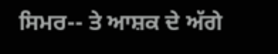ਸਿਮਰ-- ਤੇ ਆਸ਼ਕ ਦੇ ਅੱਗੇ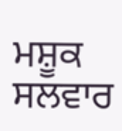ਮਸ਼ੂਕ ਸਲਵਾਰ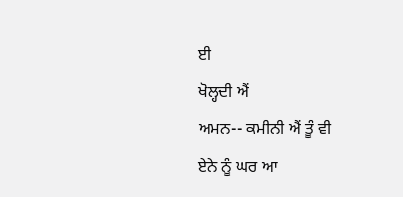ਈ
ਖੋਲ੍ਹਦੀ ਐਂ
ਅਮਨ-- ਕਮੀਨੀ ਐਂ ਤੂੰ ਵੀ
ਏਨੇ ਨੂੰ ਘਰ ਆ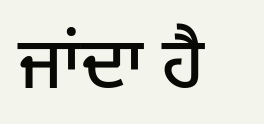ਜਾਂਦਾ ਹੈ